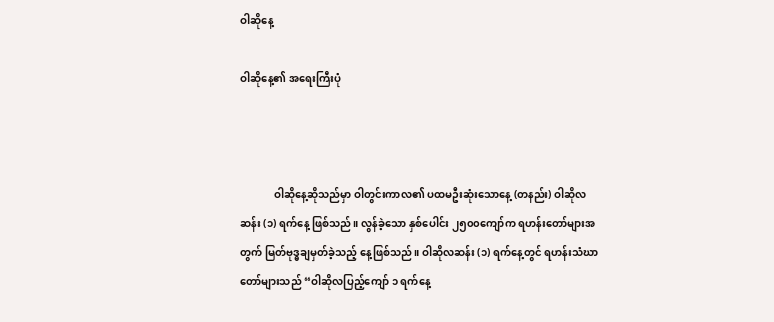ဝါဆိုနေ့

ဝါဆိုနေ့၏ အရေးကြီးပုံ



             ဝါဆိုနေ့ဆိုသည်မှာ ဝါတွင်းကာလ၏ ပထမဦးဆုံးသောနေ့ (တနည်း) ဝါဆိုလဆန်း (၁) ရက်နေ့ ဖြစ်သည်။ လွန်ခဲ့သော နှစ်ပေါင်း ၂၅၀၀ကျော်က ရဟန်းတော်များအတွက် မြတ်ဗုဒ္ဓချမှတ်ခဲ့သည့် နေ့ဖြစ်သည်။ ဝါဆိုလဆန်း (၁) ရက်နေ့တွင် ရဟန်းသံဃာတော်များသည် “ဝါဆိုလပြည့်ကျော် ၁ ရက်နေ့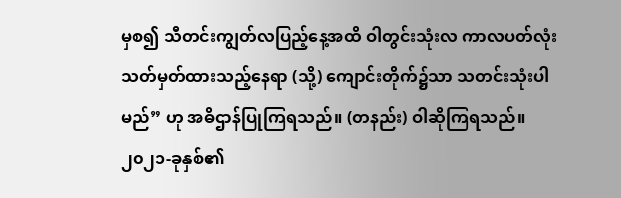မှစ၍ သီတင်းကျွတ်လပြည့်နေ့အထိ ဝါတွင်းသုံးလ ကာလပတ်လုံး သတ်မှတ်ထားသည့်နေရာ (သို့) ကျောင်းတိုက်၌သာ သတင်းသုံးပါမည်” ဟု အဓိဌာန်ပြုကြရသည်။ (တနည်း) ဝါဆိုကြရသည်။ ၂၀၂၁-ခုနှစ်၏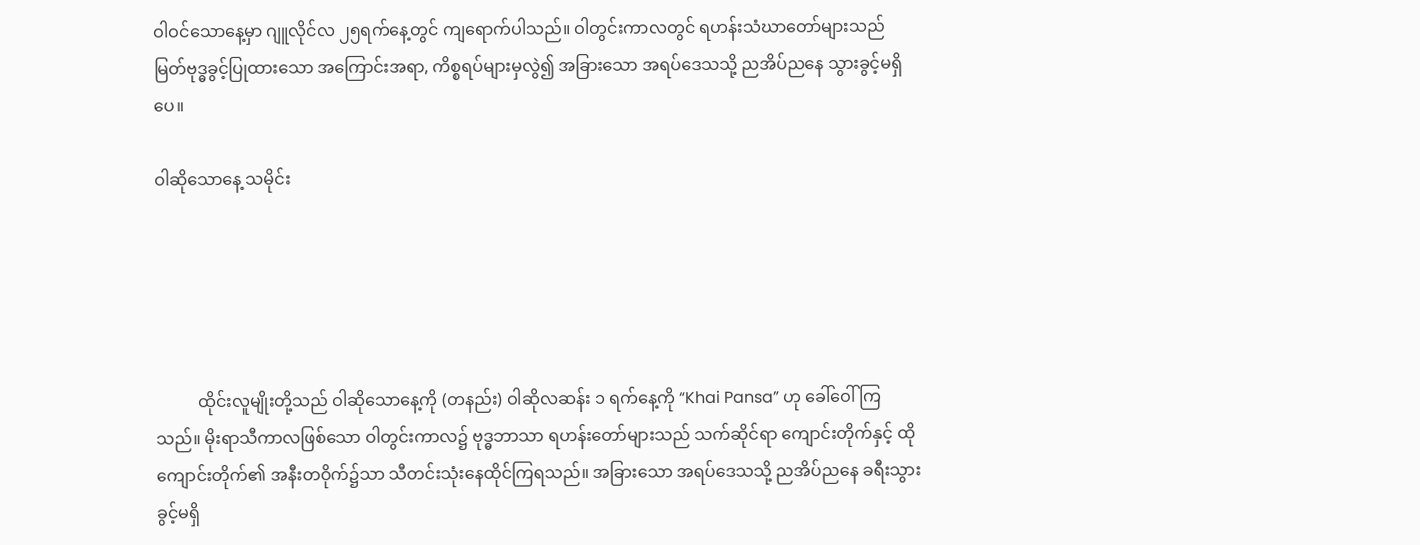ဝါဝင်သောနေ့မှာ ဂျူလိုင်လ ၂၅ရက်နေ့တွင် ကျရောက်ပါသည်။ ဝါတွင်းကာလတွင် ရဟန်းသံဃာတော်များသည် မြတ်ဗုဒ္ဓခွင့်ပြုထားသော အကြောင်းအရာ, ကိစ္စရပ်များမှလွဲ၍ အခြားသော အရပ်ဒေသသို့ ညအိပ်ညနေ သွားခွင့်မရှိပေ။

ဝါဆိုသောနေ့ သမိုင်း





          ထိုင်းလူမျိုးတို့သည် ဝါဆိုသောနေ့ကို (တနည်း) ဝါဆိုလဆန်း ၁ ရက်နေ့ကို “Khai Pansa” ဟု ခေါ်ဝေါ်ကြသည်။ မိုးရာသီကာလဖြစ်သော ဝါတွင်းကာလ၌ ဗုဒ္ဓဘာသာ ရဟန်းတော်များသည် သက်ဆိုင်ရာ ကျောင်းတိုက်နှင့် ထိုကျောင်းတိုက်၏ အနီးတဝိုက်၌သာ သီတင်းသုံးနေထိုင်ကြရသည်။ အခြားသော အရပ်ဒေသသို့ ညအိပ်ညနေ ခရီးသွားခွင့်မရှိ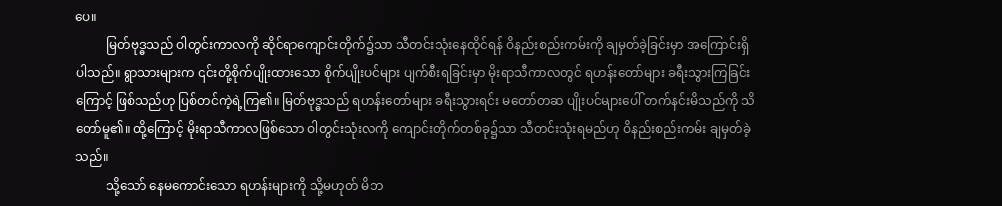ပေ။
          မြတ်ဗုဒ္ဓသည် ဝါတွင်းကာလကို ဆိုင်ရာကျောင်းတိုက်၌သာ သီတင်းသုံးနေထိုင်ရန် ဝိနည်းစည်းကမ်းကို ချမှတ်ခဲ့ခြင်းမှာ အကြောင်းရှိပါသည်။ ရွာသားများက ၎င်းတို့စိုက်ပျိုးထားသော စိုက်ပျိုးပင်များ ပျက်စီးရခြင်းမှာ မိုးရာသီကာလတွင် ရဟန်းတော်များ ခရီးသွားကြခြင်းကြောင့် ဖြစ်သည်ဟု ပြစ်တင်ကဲ့ရဲ့ကြ၏။ မြတ်ဗုဒ္ဓသည် ရဟန်းတော်များ ခရီးသွားရင်း မတော်တဆ ပျိုးပင်များပေါ် တက်နင်းမိသည်ကို သိတော်မူ၏။ ထို့ကြောင့် မိုးရာသီကာလဖြစ်သော ဝါတွင်းသုံးလကို ကျောင်းတိုက်တစ်ခု၌သာ သီတင်းသုံးရမည်ဟု ဝိနည်းစည်းကမ်း ချမှတ်ခဲ့သည်။
          သို့သော် နေမကောင်းသော ရဟန်းများကို သို့မဟုတ် မိဘ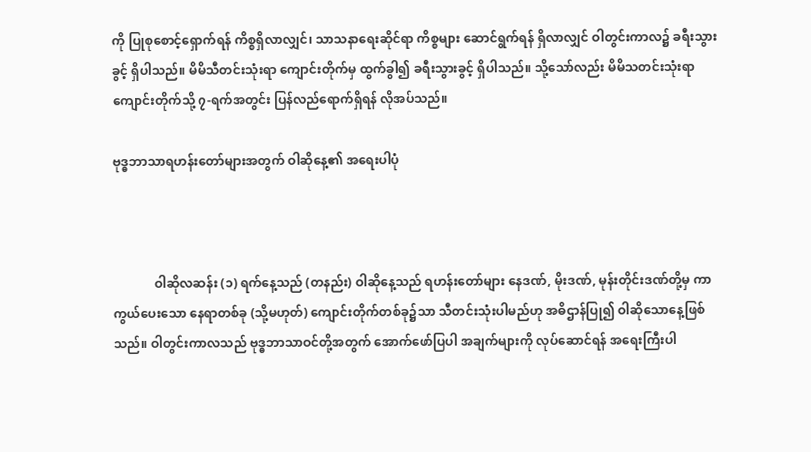ကို ပြုစုစောင့်ရှောက်ရန် ကိစ္စရှိလာလျှင်၊ သာသနာရေးဆိုင်ရာ ကိစ္စများ ဆောင်ရွက်ရန် ရှိလာလျှင် ဝါတွင်းကာလ၌ ခရီးသွားခွင့် ရှိပါသည်။ မိမိသီတင်းသုံးရာ ကျောင်းတိုက်မှ ထွက်ခွါ၍ ခရီးသွားခွင့် ရှိပါသည်။ သို့သော်လည်း မိမိသတင်းသုံးရာ ကျောင်းတိုက်သို့ ၇-ရက်အတွင်း ပြန်လည်ရောက်ရှိရန် လိုအပ်သည်။

ဗုဒ္ဓဘာသာရဟန်းတော်များအတွက် ဝါဆိုနေ့၏ အရေးပါပုံ



             ဝါဆိုလဆန်း (၁) ရက်နေ့သည် (တနည်း) ဝါဆိုနေ့သည် ရဟန်းတော်များ နေဒဏ်, မိုးဒဏ်, မုန်းတိုင်းဒဏ်တို့မှ ကာကွယ်ပေးသော နေရာတစ်ခု (သို့မဟုတ်) ကျောင်းတိုက်တစ်ခု၌သာ သီတင်းသုံးပါမည်ဟု အဓိဌာန်ပြု၍ ဝါဆိုသောနေ့ဖြစ်သည်။ ဝါတွင်းကာလသည် ဗုဒ္ဓဘာသာဝင်တို့အတွက် အောက်ဖော်ပြပါ အချက်များကို လုပ်ဆောင်ရန် အရေးကြီးပါ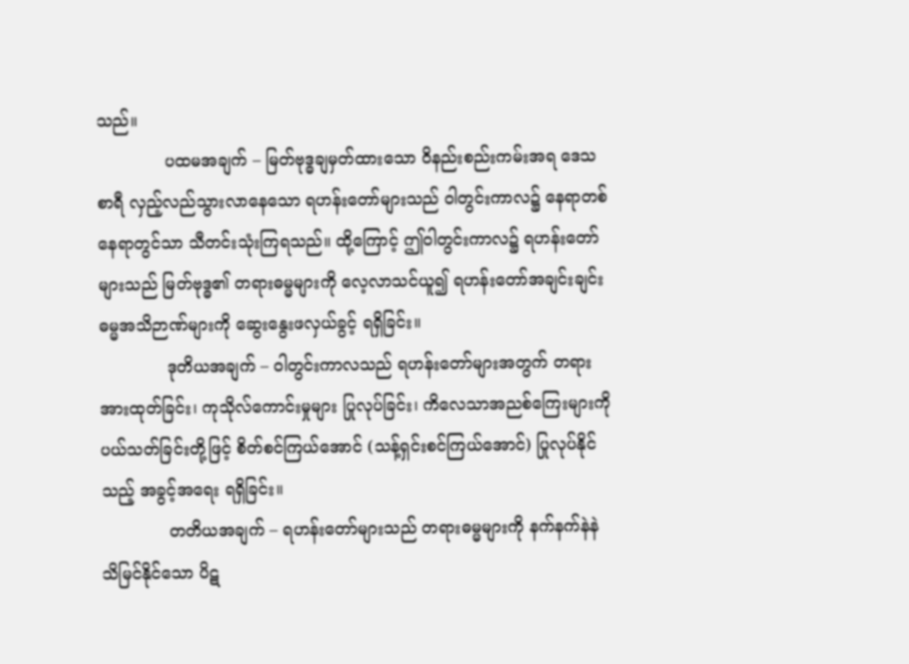သည်။
             ပထမအချက် – မြတ်ဗုဒ္ဓချမှတ်ထားသော ဝိနည်းစည်းကမ်းအရ ဒေသစာရီ လှည့်လည်သွားလာနေသော ရဟန်းတော်များသည် ဝါတွင်းကာလ၌ နေရာတစ်နေရာတွင်သာ သီတင်းသုံးကြရသည်။ ထို့ကြောင့် ဤဝါတွင်းကာလ၌ ရဟန်းတော်များသည် မြတ်ဗုဒ္ဓ၏ တရားဓမ္မများကို လေ့လာသင်ယူ၍ ရဟန်းတော်အချင်းချင်း ဓမ္မအသိဉာဏ်များကို ဆွေးနွေးဖလှယ်ခွင့် ရရှိခြင်း။
             ဒုတိယအချက် – ဝါတွင်းကာလသည် ရဟန်းတော်များအတွက် တရားအားထုတ်ခြင်း၊ ကုသိုလ်ကောင်းမှုများ ပြုလုပ်ခြင်း၊ ကိလေသာအညစ်ကြေးများကို ပယ်သတ်ခြင်းတို့ဖြင့် စိတ်စင်ကြယ်အောင် (သန့်ရှင်းစင်ကြယ်အောင်) ပြုလုပ်နိုင်သည့် အခွင့်အရေး ရရှိခြင်း။
             တတိယအချက် – ရဟန်းတော်များသည် တရားဓမ္မများကို နက်နက်နဲနဲ သိမြင်နိုင်သော ပိဋ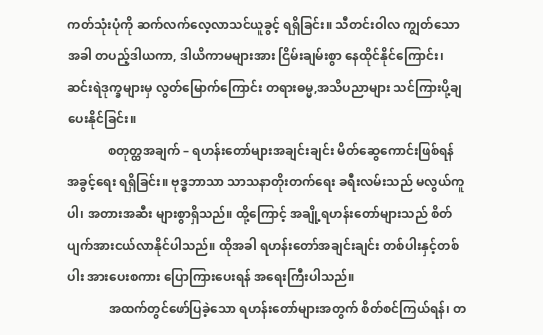ကတ်သုံးပုံကို ဆက်လက်လေ့လာသင်ယူခွင့် ရရှိခြင်း။ သီတင်းဝါလ ကျွတ်သောအခါ တပည့်ဒါယကာ, ဒါယိကာမများအား ငြိမ်းချမ်းစွာ နေထိုင်နိုင်ကြောင်း၊ ဆင်းရဲဒုက္ခများမှ လွတ်မြောက်ကြောင်း တရားဓမ္မ,အသိပညာများ သင်ကြားပို့ချပေးနိုင်ခြင်း။
             စတုတ္ထအချက် – ရဟန်းတော်များအချင်းချင်း မိတ်ဆွေကောင်းဖြစ်ရန် အခွင့်ရေး ရရှိခြင်း။ ဗုဒ္ဓဘာသာ သာသနာတိုးတက်ရေး ခရီးလမ်းသည် မလွယ်ကူပါ၊ အတားအဆီး များစွာရှိသည်။ ထို့ကြောင့် အချို့ရဟန်းတော်များသည် စိတ်ပျက်အားငယ်လာနိုင်ပါသည်။ ထိုအခါ ရဟန်းတော်အချင်းချင်း တစ်ပါးနှင့်တစ်ပါး အားပေးစကား ပြောကြားပေးရန် အရေးကြီးပါသည်။
             အထက်တွင်ဖော်ပြခဲ့သော ရဟန်းတော်များအတွက် စိတ်စင်ကြယ်ရန်၊ တ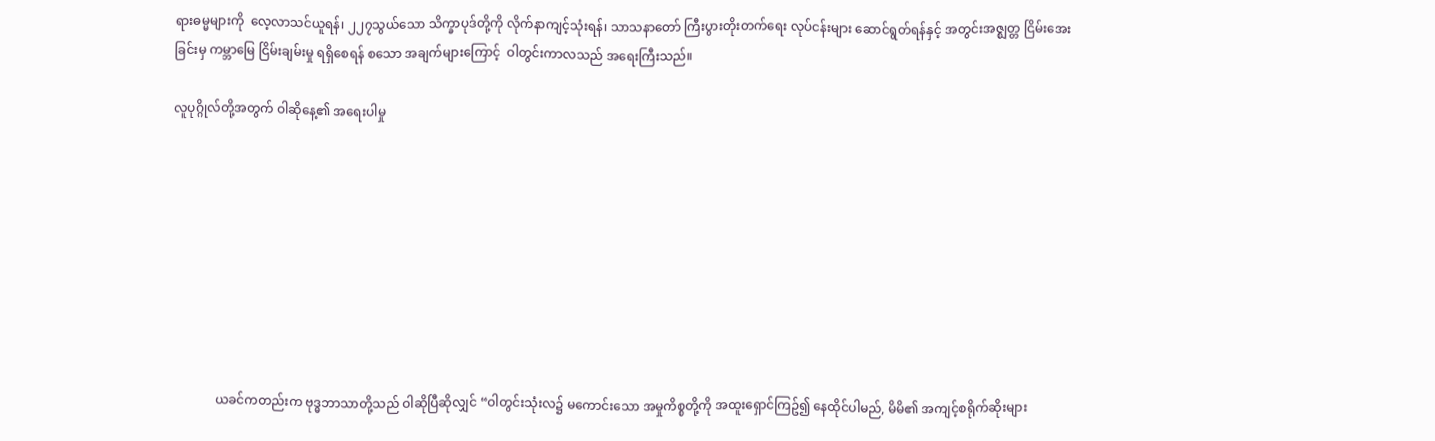ရားဓမ္မများကို  လေ့လာသင်ယူရန်၊ ၂၂၇သွယ်သော သိက္ခာပုဒ်တို့ကို လိုက်နာကျင့်သုံးရန်၊ သာသနာတော် ကြီးပွားတိုးတက်ရေး လုပ်ငန်းများ ဆောင်ရွတ်ရန်နှင့် အတွင်းအဇ္ဈတ္တ ငြိမ်းအေးခြင်းမှ ကမ္ဘာမြေ ငြိမ်းချမ်းမှု ရရှိစေရန် စသော အချက်များကြောင့်  ဝါတွင်းကာလသည် အရေးကြီးသည်။

လူပုဂ္ဂိုလ်တို့အတွက် ဝါဆိုနေ့၏ အရေးပါမှု









              ယခင်ကတည်းက ဗုဒ္ဓဘာသာတို့သည် ဝါဆိုပြီဆိုလျှင် “ဝါတွင်းသုံးလ၌ မကောင်းသော အမှုကိစ္စတို့ကို အထူးရှောင်ကြဥ်၍ နေထိုင်ပါမည်, မိမိ၏ အကျင့်စရိုက်ဆိုးများ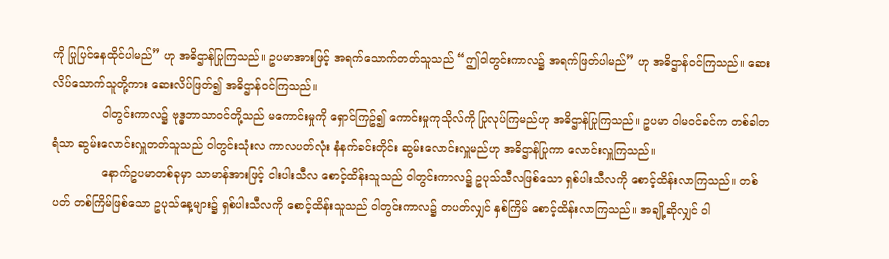ကို ပြုပြင်နေထိုင်ပါမည်” ဟု အဓိဌာန်ပြုကြသည်။ ဥပမာအားဖြင့် အရက်သောက်တတ်သူသည် “ဤဝါတွင်းကာလ၌ အရက်ဖြတ်ပါမည်” ဟု အဓိဌာန်ဝင်ကြသည်။ ဆေးလိပ်သောက်သူတို့ကား ဆေးလိပ်ဖြတ်၍ အဓိဌာန်ဝင်ကြသည်။
              ဝါတွင်းကာလ၌ ဗုဒ္ဓဘာသာဝင်တို့သည် မကောင်းမှုကို ရှောင်ကြဥ်၍ ကောင်းမှုကုသိုလ်ကို ပြုလုပ်ကြမည်ဟု အဓိဌာန်ပြုကြသည်။ ဥပမာ ဝါမဝင်ခင်က တစ်ခါတရံသာ ဆွမ်းလောင်းလှူတတ်သူသည် ဝါတွင်းသုံးလ ကာလပတ်လုံး နံနက်ခင်းတိုင်း ဆွမ်းလောင်းလှူမည်ဟု အဓိဌာန်ပြုကာ လောင်းလှူကြသည်။
              နောက်ဥပမာတစ်ခုမှာ သာမာန်အားဖြင့် ငါးပါးသီလ စောင့်ထိန်းသူသည် ဝါတွင်းကာလ၌ ဥပုသ်သီလဖြစ်သော ရှစ်ပါးသီလကို စောင့်ထိန်းလာကြသည်။ တစ်ပတ် တစ်ကြိမ်ဖြစ်သော ဥပုသ်နေ့များ၌ ရှစ်ပါးသီလကို စောင့်ထိန်းသူသည် ဝါတွင်းကာလ၌ တပတ်လျှင် နှစ်ကြိမ် စောင့်ထိန်းလာကြသည်။ အချို့ဆိုလျှင် ဝါ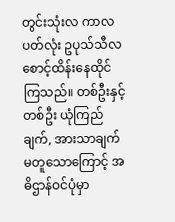တွင်းသုံးလ ကာလပတ်လုံး ဥပုသ်သီလ စောင့်ထိန်းနေထိုင်ကြသည်။ တစ်ဦးနှင့် တစ်ဦး ယုံကြည်ချက်, အားသာချက် မတူသောကြောင့် အဓိဌာန်ဝင်ပုံမှာ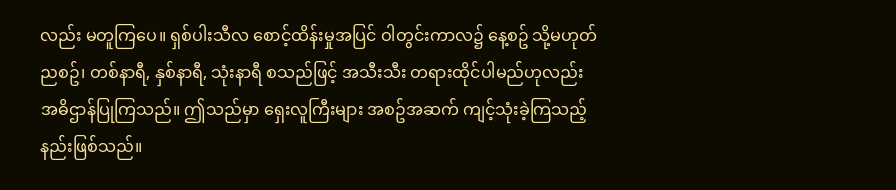လည်း မတူကြပေ။ ရှစ်ပါးသီလ စောင့်ထိန်းမှုအပြင် ဝါတွင်းကာလ၌ နေ့စဥ် သို့မဟုတ် ညစဥ်၊ တစ်နာရီ, နှစ်နာရီ, သုံးနာရီ စသည်ဖြင့် အသီးသီး တရားထိုင်ပါမည်ဟုလည်း အဓိဌာန်ပြုကြသည်။ ဤသည်မှာ ရှေးလူကြီးများ အစဥ်အဆက် ကျင့်သုံးခဲ့ကြသည့် နည်းဖြစ်သည်။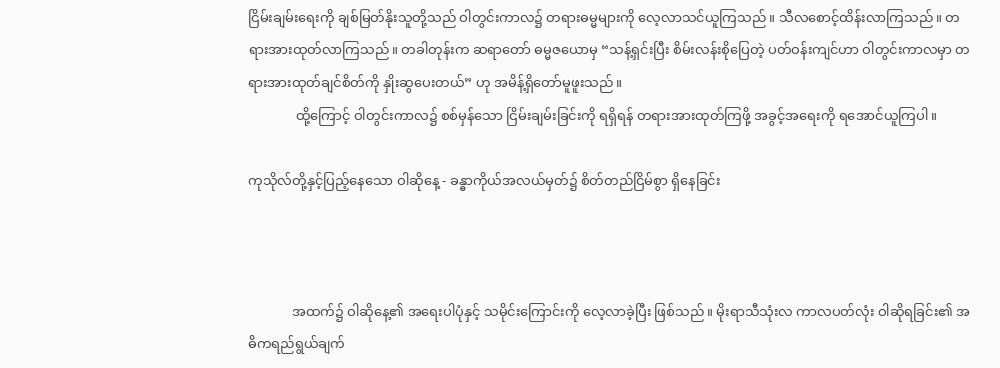ငြိမ်းချမ်းရေးကို ချစ်မြတ်နိုးသူတို့သည် ဝါတွင်းကာလ၌ တရားဓမ္မများကို လေ့လာသင်ယူကြသည်။ သီလစောင့်ထိန်းလာကြသည်။ တရားအားထုတ်လာကြသည်။ တခါတုန်းက ဆရာတော် ဓမ္မဇယောမှ “သန့်ရှင်းပြီး စိမ်းလန်းစိုပြေတဲ့ ပတ်ဝန်းကျင်ဟာ ဝါတွင်းကာလမှာ တရားအားထုတ်ချင်စိတ်ကို နှိုးဆွပေးတယ်” ဟု အမိန့်ရှိတော်မူဖူးသည်။
              ထို့ကြောင့် ဝါတွင်းကာလ၌ စစ်မှန်သော ငြိမ်းချမ်းခြင်းကို ရရှိရန် တရားအားထုတ်ကြဖို့ အခွင့်အရေးကို ရအောင်ယူကြပါ။

ကုသိုလ်တို့နှင့်ပြည့်နေသော ဝါဆိုနေ့ - ခန္ဓာကိုယ်အလယ်မှတ်၌ စိတ်တည်ငြိမ်စွာ ရှိနေခြင်း



             အထက်၌ ဝါဆိုနေ့၏ အရေးပါပုံနှင့် သမိုင်းကြောင်းကို လေ့လာခဲ့ပြီး ဖြစ်သည်။ မိုးရာသီသုံးလ ကာလပတ်လုံး ဝါဆိုရခြင်း၏ အဓိကရည်ရွယ်ချက်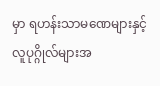မှာ ရဟန်းသာမဏေများနှင့် လူပုဂ္ဂိုလ်များအ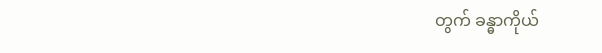တွက် ခန္ဓာကိုယ်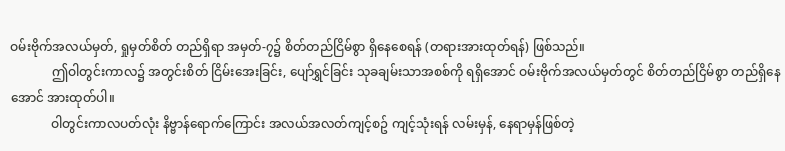ဝမ်းဗိုက်အလယ်မှတ်, ရှုမှတ်စိတ် တည်ရှိရာ အမှတ်-၇၌ စိတ်တည်ငြိမ်စွာ ရှိနေစေရန် (တရားအားထုတ်ရန်) ဖြစ်သည်။
             ဤဝါတွင်းကာလ၌ အတွင်းစိတ် ငြိမ်းအေးခြင်း, ပျော်ရွှင်ခြင်း သုခချမ်းသာအစစ်ကို ရရှိအောင် ဝမ်းဗိုက်အလယ်မှတ်တွင် စိတ်တည်ငြိမ်စွာ တည်ရှိနေအောင် အားထုတ်ပါ။
             ဝါတွင်းကာလပတ်လုံး နိဗ္ဗာန်ရောက်ကြောင်း အလယ်အလတ်ကျင့်စဥ် ကျင့်သုံးရန် လမ်းမှန်, နေရာမှန်ဖြစ်တဲ့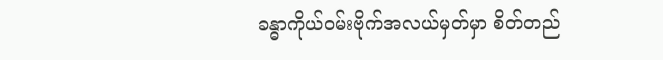ခန္ဓာကိုယ်ဝမ်းဗိုက်အလယ်မှတ်မှာ စိတ်တည်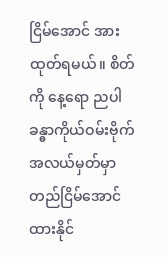ငြိမ်အောင် အားထုတ်ရမယ်။ စိတ်ကို နေ့ရော ညပါ ခန္ဓာကိုယ်ဝမ်းဗိုက်အလယ်မှတ်မှာ တည်ငြိမ်အောင် ထားနိုင်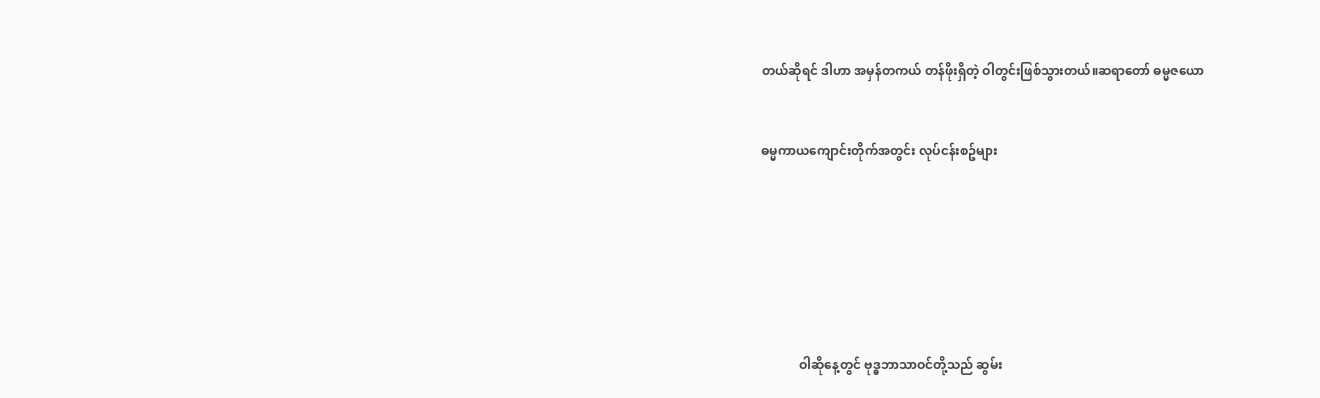တယ်ဆိုရင် ဒါဟာ အမှန်တကယ် တန်ဖိုးရှိတဲ့ ဝါတွင်းဖြစ်သွားတယ်။ဆရာတော် ဓမ္မဇယော


ဓမ္မကာယကျောင်းတိုက်အတွင်း လုပ်ငန်းစဥ်များ







            ဝါဆိုနေ့တွင် ဗုဒ္ဓဘာသာဝင်တို့သည် ဆွမ်း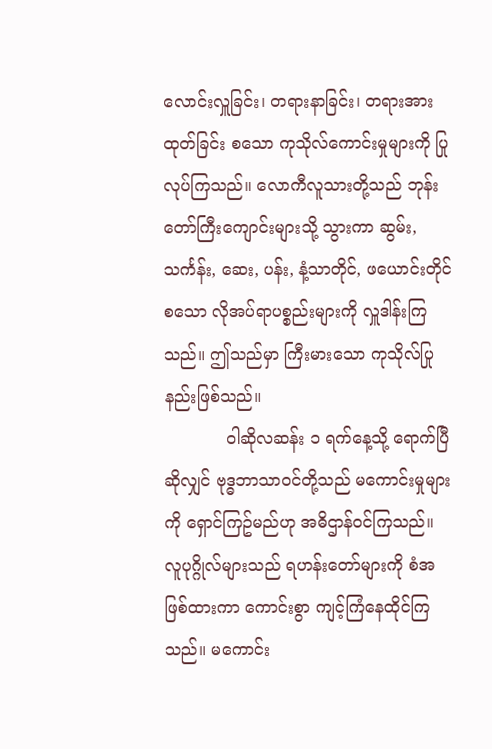လောင်းလှူခြင်း၊ တရားနာခြင်း၊ တရားအားထုတ်ခြင်း စသော ကုသိုလ်ကောင်းမှုများကို ပြုလုပ်ကြသည်။ လောကီလူသားတို့သည် ဘုန်းတော်ကြီးကျောင်းများသို့ သွားကာ ဆွမ်း, သင်္ကန်း, ဆေး, ပန်း, နံ့သာတိုင်, ဖယောင်းတိုင် စသော လိုအပ်ရာပစ္စည်းများကို လှူဒါန်းကြသည်။ ဤသည်မှာ ကြီးမားသော ကုသိုလ်ပြုနည်းဖြစ်သည်။
            ဝါဆိုလဆန်း ၁ ရက်နေ့သို့ ရောက်ပြီဆိုလျှင် ဗုဒ္ဓဘာသာဝင်တို့သည် မကောင်းမှုများကို ရှောင်ကြဥ်မည်ဟု အဓိဌာန်ဝင်ကြသည်။ လူပုဂ္ဂိုလ်များသည် ရဟန်းတော်များကို စံအဖြစ်ထားကာ ကောင်းစွာ ကျင့်ကြံနေထိုင်ကြသည်။ မကောင်း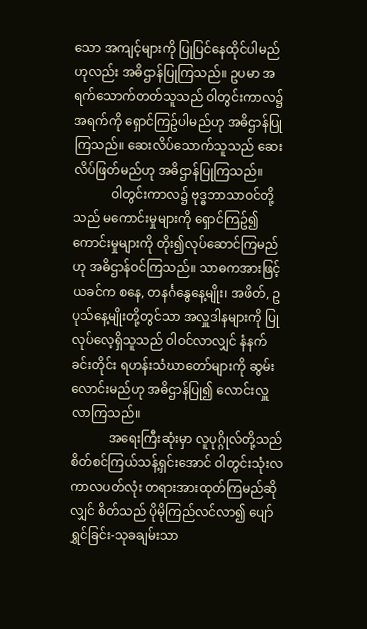သော အကျင့်များကို ပြုပြင်နေထိုင်ပါမည်ဟုလည်း အဓိဌာန်ပြုကြသည်။ ဥပမာ အရက်သောက်တတ်သူသည် ဝါတွင်းကာလ၌ အရက်ကို ရှောင်ကြဥ်ပါမည်ဟု အဓိဌာန်ပြုကြသည်။ ဆေးလိပ်သောက်သူသည် ဆေးလိပ်ဖြတ်မည်ဟု အဓိဌာန်ပြုကြသည်။
            ဝါတွင်းကာလ၌ ဗုဒ္ဓဘာသာဝင်တို့သည် မကောင်းမှုများကို ရှောင်ကြဥ်၍ ကောင်းမှုများကို တိုး၍လုပ်ဆောင်ကြမည်ဟု အဓိဌာန်ဝင်ကြသည်။ သာဓကအားဖြင့် ယခင်က စနေ, တနင်္ဂနွေနေ့မျိုး၊ အဖိတ်, ဥပုသ်နေ့မျိုးတို့တွင်သာ အလှူဒါနများကို ပြုလုပ်လေ့ရှိသူသည် ဝါဝင်လာလျှင် နံနက်ခင်းတိုင်း ရဟန်းသံဃာတော်များကို ဆွမ်းလောင်းမည်ဟု အဓိဌာန်ပြု၍ လောင်းလှူလာကြသည်။
            အရေးကြီးဆုံးမှာ လူပုဂ္ဂိုလ်တို့သည် စိတ်စင်ကြယ်သန့်ရှင်းအောင် ဝါတွင်းသုံးလ ကာလပတ်လုံး တရားအားထုတ်ကြမည်ဆိုလျှင် စိတ်သည် ပိုမိုကြည်လင်လာ၍ ပျော်ရွှင်ခြင်း-သုခချမ်းသာ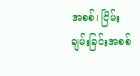အစစ်၊ ငြိမ်းချမ်းခြင်းအစစ်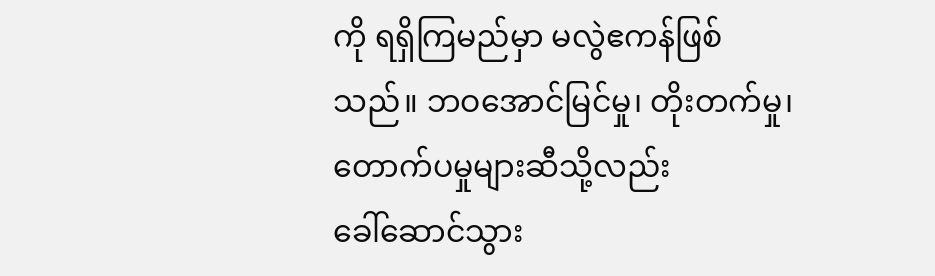ကို ရရှိကြမည်မှာ မလွဲဧကန်ဖြစ်သည်။ ဘဝအောင်မြင်မှု၊ တိုးတက်မှု၊ တောက်ပမှုများဆီသို့လည်း ခေါ်‌ဆောင်သွား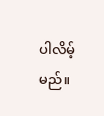ပါလိမ့်မည်။